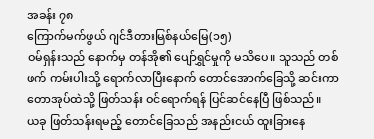အခန်း ၇၈
ကြောက်မက်ဖွယ် ဂျင်ဒီတားမြစ်နယ်မြေ(၁၅)
ဝမ်ရှန်းသည် နောက်မှ တန်အို၏ ပျော်ရွှင်မှုကို မသိပေ။ သူသည် တစ်ဖက် ကမ်းပါးသို့ ရောက်လာပြီးနောက် တောင်အောက်ခြေသို့ ဆင်းကာ တောအုပ်ထဲသို့ ဖြတ်သန်း ဝင်ရောက်ရန် ပြင်ဆင်နေပြီ ဖြစ်သည်။
ယခု ဖြတ်သန်းရမည့် တောင်ခြေသည် အနည်းငယ် ထူးခြားနေ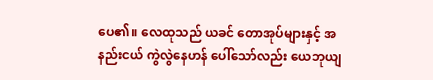ပေ၏။ လေထုသည် ယခင် တောအုပ်များနှင့် အနည်းငယ် ကွဲလွဲနေဟန် ပေါ်သော်လည်း ယေဘုယျ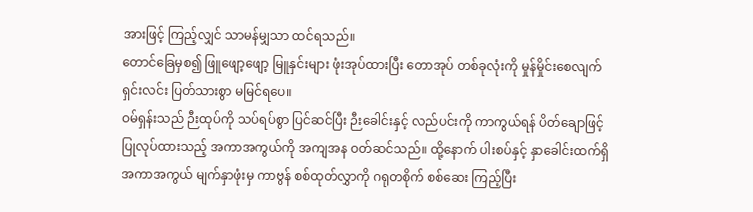အားဖြင့် ကြည့်လျှင် သာမန်မျှသာ ထင်ရသည်။
တောင်ခြေမှစ၍ ဖြူဖျော့ဖျော့ မြူနှင်းများ ဖုံးအုပ်ထားပြီး တောအုပ် တစ်ခုလုံးကို မှုန်မှိုင်းစေလျက် ရှင်းလင်း ပြတ်သားစွာ မမြင်ရပေ။
ဝမ်ရှန်းသည် ဉီးထုပ်ကို သပ်ရပ်စွာ ပြင်ဆင်ပြီး ဉီးခေါင်းနှင့် လည်ပင်းကို ကာကွယ်ရန် ပိတ်ချောဖြင့် ပြုလုပ်ထားသည့် အကာအကွယ်ကို အကျအန ဝတ်ဆင်သည်။ ထို့နောက် ပါးစပ်နှင့် နှာခေါင်းထက်ရှိ အကာအကွယ် မျက်နှာဖုံးမှ ကာဗွန် စစ်ထုတ်လွှာကို ဂရုတစိုက် စစ်ဆေး ကြည့်ပြီး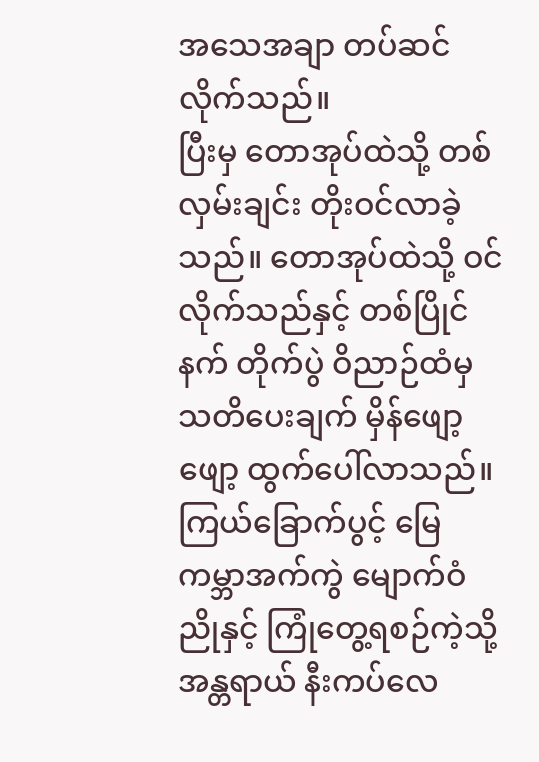အသေအချာ တပ်ဆင် လိုက်သည်။
ပြီးမှ တောအုပ်ထဲသို့ တစ်လှမ်းချင်း တိုးဝင်လာခဲ့သည်။ တောအုပ်ထဲသို့ ဝင်လိုက်သည်နှင့် တစ်ပြိုင်နက် တိုက်ပွဲ ဝိညာဉ်ထံမှ သတိပေးချက် မှိန်ဖျော့ဖျော့ ထွက်ပေါ်လာသည်။
ကြယ်ခြောက်ပွင့် မြေကမ္ဘာအက်ကွဲ မျောက်ဝံညိုနှင့် ကြုံတွေ့ရစဉ်ကဲ့သို့ အန္တရာယ် နီးကပ်လေ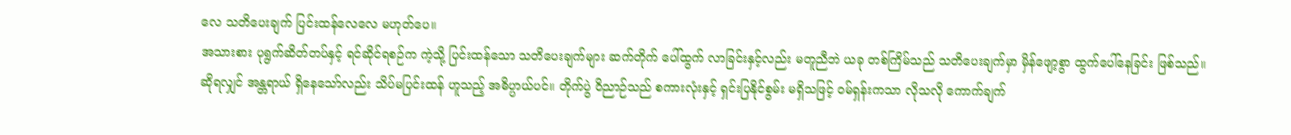လေ သတိပေးချက် ပြင်းထန်လေလေ မဟုတ်ပေ။
အသားစား ပုရွက်ဆိတ်တပ်နှင့် ရင်ဆိုင်ရစဉ်က ကဲ့သို့ ပြင်းထန်သော သတိပေးချက်များ ဆက်တိုက် ပေါ်ထွက် လာခြင်းနှင့်လည်း မတူညီဘဲ ယခု တစ်ကြိမ်သည် သတိပေးချက်မှာ မှိန်ဖျော့စွာ ထွက်ပေါ်နေခြင်း ဖြစ်သည်။
ဆိုရလျှင် အန္တရာယ် ရှိနေသော်လည်း သိပ်မပြင်းထန် ဟူသည့် အဓိပ္ပာယ်ပင်။ တိုက်ပွဲ ဝိညာဉ်သည် စကားလုံးနှင့် ရှင်းပြနိုင်စွမ်း မရှိသဖြင့် ဝမ်ရှန်းကသာ လိုသလို ကောက်ချက်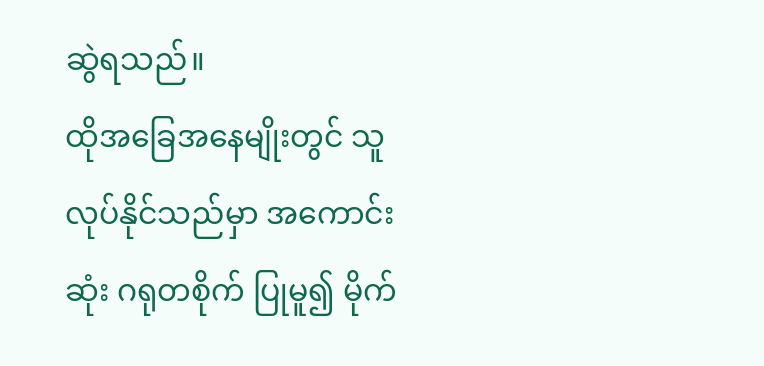ဆွဲရသည်။
ထိုအခြေအနေမျိုးတွင် သူလုပ်နိုင်သည်မှာ အကောင်းဆုံး ဂရုတစိုက် ပြုမူ၍ မိုက်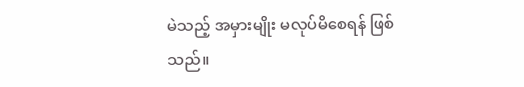မဲသည့် အမှားမျိုး မလုပ်မိစေရန် ဖြစ်သည်။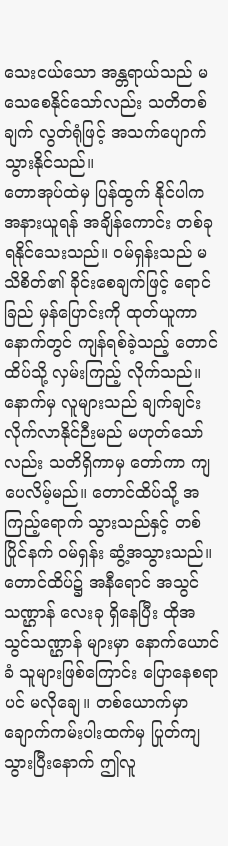သေးငယ်သော အန္တရာယ်သည် မသေစေနိုင်သော်လည်း သတိတစ်ချက် လွတ်ရုံဖြင့် အသက်ပျောက် သွားနိုင်သည်။
တောအုပ်ထဲမှ ပြန်ထွက် နိုင်ပါက အနားယူရန် အချိန်ကောင်း တစ်ခု ရနိုင်သေးသည်။ ဝမ်ရှန်းသည် မသိစိတ်၏ ခိုင်းစေချက်ဖြင့် ရောင်ခြည် မှန်ပြောင်းကို ထုတ်ယူကာ နောက်တွင် ကျန်ရစ်ခဲ့သည့် တောင်ထိပ်သို့ လှမ်းကြည့် လိုက်သည်။
နောက်မှ လူများသည် ချက်ချင်း လိုက်လာနိုင်ဉီးမည် မဟုတ်သော်လည်း သတိရှိကာမှ တော်ကာ ကျပေလိမ့်မည်။ တောင်ထိပ်သို့ အကြည့်ရောက် သွားသည်နှင့် တစ်ပြိုင်နက် ဝမ်ရှန်း ဆွံ့အသွားသည်။
တောင်ထိပ်၌ အနီရောင် အသွင် သဏ္ဌာန် လေးခု ရှိနေပြီး ထိုအသွင်သဏ္ဌာန် များမှာ နောက်ယောင်ခံ သူများဖြစ်ကြောင်း ပြောနေစရာပင် မလိုချေ။ တစ်ယောက်မှာ ချောက်ကမ်းပါးထက်မှ ပြုတ်ကျ သွားပြီးနောက် ဤလူ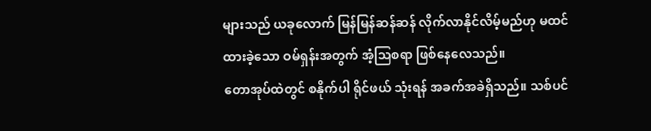များသည် ယခုလောက် မြန်မြန်ဆန်ဆန် လိုက်လာနိုင်လိမ့်မည်ဟု မထင်ထားခဲ့သော ဝမ်ရှန်းအတွက် အံ့သြစရာ ဖြစ်နေလေသည်။
တောအုပ်ထဲတွင် စနိုက်ပါ ရိုင်ဖယ် သုံးရန် အခက်အခဲရှိသည်။ သစ်ပင်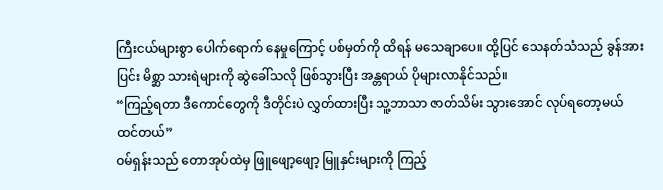ကြီးငယ်များစွာ ပေါက်ရောက် နေမှုကြောင့် ပစ်မှတ်ကို ထိရန် မသေချာပေ။ ထို့ပြင် သေနတ်သံသည် ခွန်အားပြင်း မိစ္ဆာ သားရဲများကို ဆွဲခေါ်သလို ဖြစ်သွားပြီး အန္တရာယ် ပိုများလာနိုင်သည်။
“ကြည့်ရတာ ဒီကောင်တွေကို ဒီတိုင်းပဲ လွှတ်ထားပြီး သူ့ဘာသာ ဇာတ်သိမ်း သွားအောင် လုပ်ရတော့မယ် ထင်တယ်”
ဝမ်ရှန်းသည် တောအုပ်ထဲမှ ဖြူဖျော့ဖျော့ မြူနှင်းများကို ကြည့်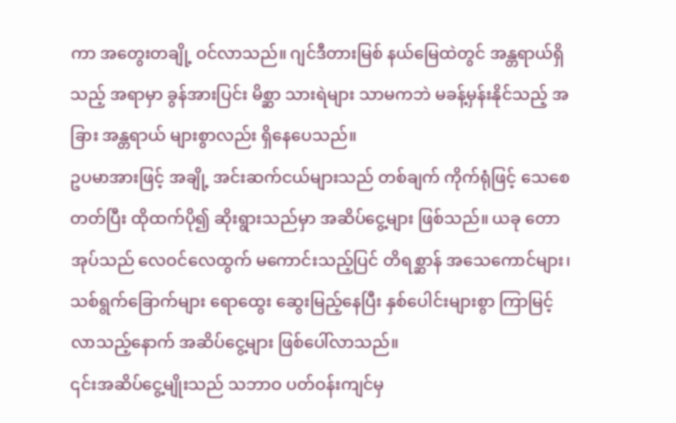ကာ အတွေးတချို့ ဝင်လာသည်။ ဂျင်ဒီတားမြစ် နယ်မြေထဲတွင် အန္တရာယ်ရှိသည့် အရာမှာ ခွန်အားပြင်း မိစ္ဆာ သားရဲများ သာမကဘဲ မခန့်မှန်းနိုင်သည့် အခြား အန္တရာယ် များစွာလည်း ရှိနေပေသည်။
ဥပမာအားဖြင့် အချို့ အင်းဆက်ငယ်များသည် တစ်ချက် ကိုက်ရုံဖြင့် သေစေတတ်ပြီး ထိုထက်ပို၍ ဆိုးရွားသည်မှာ အဆိပ်ငွေ့များ ဖြစ်သည်။ ယခု တောအုပ်သည် လေဝင်လေထွက် မကောင်းသည့်ပြင် တိရစ္ဆာန် အသေကောင်များ၊ သစ်ရွက်ခြောက်များ ရောထွေး ဆွေးမြည့်နေပြီး နှစ်ပေါင်းများစွာ ကြာမြင့် လာသည့်နောက် အဆိပ်ငွေ့များ ဖြစ်ပေါ်လာသည်။
၎င်းအဆိပ်ငွေ့မျိုးသည် သဘာဝ ပတ်ဝန်းကျင်မှ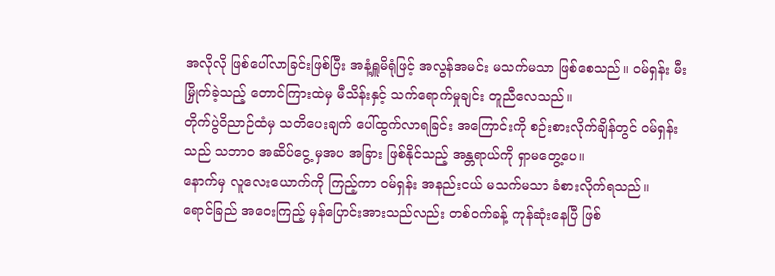အလိုလို ဖြစ်ပေါ်လာခြင်းဖြစ်ပြီး အနံ့ရှူမိရုံဖြင့် အလွန်အမင်း မသက်မသာ ဖြစ်စေသည်။ ဝမ်ရှန်း မီးမြှိုက်ခဲ့သည့် တောင်ကြားထဲမှ မီသိန်းနှင့် သက်ရောက်မှုချင်း တူညီလေသည်။
တိုက်ပွဲဝိညာဉ်ထံမှ သတိပေးချက် ပေါ်ထွက်လာရခြင်း အကြောင်းကို စဉ်းစားလိုက်ချိန်တွင် ဝမ်ရှန်းသည် သဘာဝ အဆိပ်ငွေ့ မှအပ အခြား ဖြစ်နိုင်သည့် အန္တရာယ်ကို ရှာမတွေ့ပေ။
နောက်မှ လူလေးယောက်ကို ကြည့်ကာ ဝမ်ရှန်း အနည်းငယ် မသက်မသာ ခံစားလိုက်ရသည်။
ရောင်ခြည် အဝေးကြည့် မှန်ပြောင်းအားသည်လည်း တစ်ဝက်ခန့် ကုန်ဆုံးနေပြီ ဖြစ်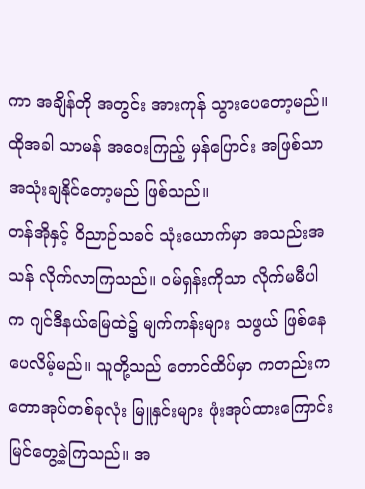ကာ အချိန်တို အတွင်း အားကုန် သွားပေတော့မည်။ ထိုအခါ သာမန် အဝေးကြည့် မှန်ပြောင်း အဖြစ်သာ အသုံးချနိုင်တော့မည် ဖြစ်သည်။
တန်အိုနှင့် ဝိညာဉ်သခင် သုံးယောက်မှာ အသည်းအသန် လိုက်လာကြသည်။ ဝမ်ရှန်းကိုသာ လိုက်မမီပါက ဂျင်ဒီနယ်မြေထဲ၌ မျက်ကန်းများ သဖွယ် ဖြစ်နေပေလိမ့်မည်။ သူတို့သည် တောင်ထိပ်မှာ ကတည်းက တောအုပ်တစ်ခုလုံး မြူနှင်းများ ဖုံးအုပ်ထားကြောင်း မြင်တွေ့ခဲ့ကြသည်။ အ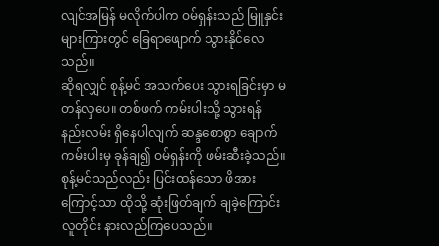လျင်အမြန် မလိုက်ပါက ဝမ်ရှန်းသည် မြူနှင်းများကြားတွင် ခြေရာဖျောက် သွားနိုင်လေသည်။
ဆိုရလျှင် စုန့်မင် အသက်ပေး သွားရခြင်းမှာ မတန်လှပေ။ တစ်ဖက် ကမ်းပါးသို့ သွားရန် နည်းလမ်း ရှိနေပါလျက် ဆန္ဒစောစွာ ချောက်ကမ်းပါးမှ ခုန်ချ၍ ဝမ်ရှန်းကို ဖမ်းဆီးခဲ့သည်။ စုန့်မင်သည်လည်း ပြင်းထန်သော ဖိအားကြောင့်သာ ထိုသို့ ဆုံးဖြတ်ချက် ချခဲ့ကြောင်း လူတိုင်း နားလည်ကြပေသည်။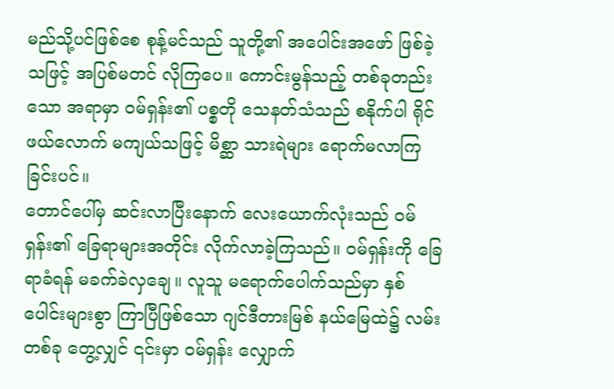မည်သို့ပင်ဖြစ်စေ စုန့်မင်သည် သူတို့၏ အပေါင်းအဖော် ဖြစ်ခဲ့သဖြင့် အပြစ်မတင် လိုကြပေ။ ကောင်းမွန်သည့် တစ်ခုတည်းသော အရာမှာ ဝမ်ရှန်း၏ ပစ္စတို သေနတ်သံသည် စနိုက်ပါ ရိုင်ဖယ်လောက် မကျယ်သဖြင့် မိစ္ဆာ သားရဲများ ရောက်မလာကြခြင်းပင်။
တောင်ပေါ်မှ ဆင်းလာပြီးနောက် လေးယောက်လုံးသည် ဝမ်ရှန်း၏ ခြေရာများအတိုင်း လိုက်လာခဲ့ကြသည်။ ဝမ်ရှန်းကို ခြေရာခံရန် မခက်ခဲလှချေ။ လူသူ မရောက်ပေါက်သည်မှာ နှစ်ပေါင်းများစွာ ကြာပြီဖြစ်သော ဂျင်ဒီတားမြစ် နယ်မြေထဲ၌ လမ်းတစ်ခု တွေ့လျှင် ၎င်းမှာ ဝမ်ရှန်း လျှောက်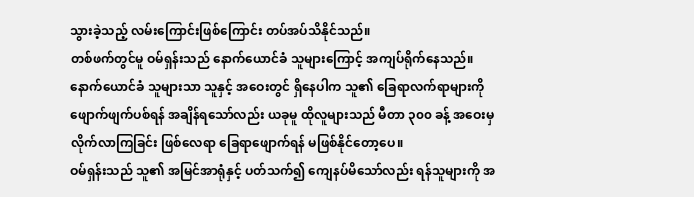သွားခဲ့သည့် လမ်းကြောင်းဖြစ်ကြောင်း တပ်အပ်သိနိုင်သည်။
တစ်ဖက်တွင်မူ ဝမ်ရှန်းသည် နောက်ယောင်ခံ သူများကြောင့် အကျပ်ရိုက်နေသည်။
နောက်ယောင်ခံ သူများသာ သူနှင့် အဝေးတွင် ရှိနေပါက သူ၏ ခြေရာလက်ရာများကို ဖျောက်ဖျက်ပစ်ရန် အချိန်ရသော်လည်း ယခုမူ ထိုလူများသည် မီတာ ၃၀၀ ခန့် အဝေးမှ လိုက်လာကြခြင်း ဖြစ်လေရာ ခြေရာဖျောက်ရန် မဖြစ်နိုင်တော့ပေ။
ဝမ်ရှန်းသည် သူ၏ အမြင်အာရုံနှင့် ပတ်သက်၍ ကျေနပ်မိသော်လည်း ရန်သူများကို အ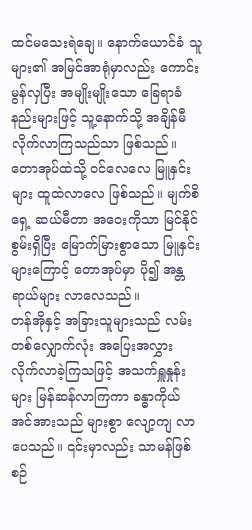ထင်မသေးရဲချေ။ နောက်ယောင်ခံ သူများ၏ အမြင်အာရုံမှာလည်း ကောင်းမွန်လှပြီး အမျိုးမျိုးသော ခြေရာခံနည်းများဖြင့် သူ့နောက်သို့ အချိန်မီ လိုက်လာကြသည်သာ ဖြစ်သည်။
တောအုပ်ထဲသို့ ဝင်လေလေ မြူနှင်းများ ထူထဲလာလေ ဖြစ်သည်။ မျက်စိရှေ့ ဆယ်မီတာ အဝေးကိုသာ မြင်နိုင်စွမ်းရှိပြီး မြောက်မြားစွာသော မြူနှင်းများကြောင့် တောအုပ်မှာ ပို၍ အန္တရာယ်များ လာလေသည်။
တန်အိုနှင့် အခြားသူများသည် လမ်းတစ်လျှောက်လုံး အပြေးအလွှား လိုက်လာခဲ့ကြသဖြင့် အသက်ရှူနှုန်းများ မြန်ဆန်လာကြကာ ခန္ဓာကိုယ် အင်အားသည် များစွာ လျော့ကျ လာပေသည်။ ၎င်းမှာလည်း သာမန်ဖြစ်စဉ်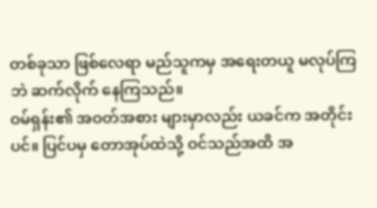တစ်ခုသာ ဖြစ်လေရာ မည်သူကမှ အရေးတယူ မလုပ်ကြဘဲ ဆက်လိုက် နေကြသည်။
ဝမ်ရှန်း၏ အဝတ်အစား များမှာလည်း ယခင်က အတိုင်းပင်။ ပြင်ပမှ တောအုပ်ထဲသို့ ဝင်သည်အထိ အ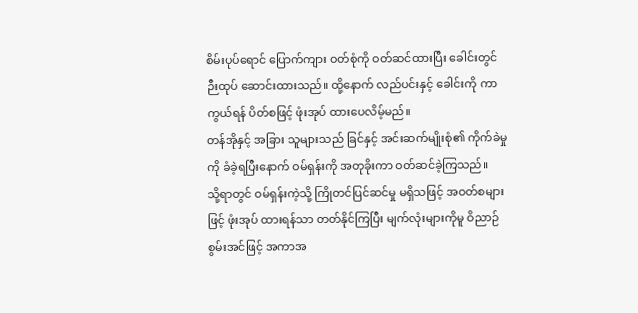စိမ်းပုပ်ရောင် ပြောက်ကျား ဝတ်စုံကို ဝတ်ဆင်ထားပြီး ခေါင်းတွင် ဉီးထုပ် ဆောင်းထားသည်။ ထို့နောက် လည်ပင်းနှင့် ခေါင်းကို ကာကွယ်ရန် ပိတ်စဖြင့် ဖုံးအုပ် ထားပေလိမ့်မည်။
တန်အိုနှင့် အခြား သူများသည် ခြင်နှင့် အင်းဆက်မျိုးစုံ၏ ကိုက်ခဲမှုကို ခံခဲ့ရပြီးနောက် ဝမ်ရှန်းကို အတုခိုးကာ ဝတ်ဆင်ခဲ့ကြသည်။
သို့ရာတွင် ဝမ်ရှန်းကဲ့သို့ ကြိုတင်ပြင်ဆင်မှု မရှိသဖြင့် အဝတ်စများဖြင့် ဖုံးအုပ် ထားရန်သာ တတ်နိုင်ကြပြီး မျက်လုံးများကိုမူ ဝိညာဉ်စွမ်းအင်ဖြင့် အကာအ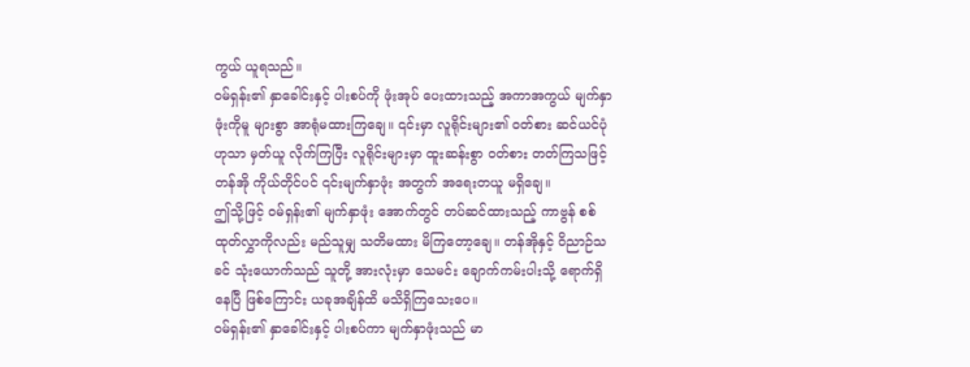ကွယ် ယူရသည်။
ဝမ်ရှန်း၏ နှာခေါင်းနှင့် ပါးစပ်ကို ဖုံးအုပ် ပေးထားသည့် အကာအကွယ် မျက်နှာဖုံးကိုမူ များစွာ အာရုံမထားကြချေ။ ၎င်းမှာ လူရိုင်းများ၏ ဝတ်စား ဆင်ယင်ပုံဟုသာ မှတ်ယူ လိုက်ကြပြီး လူရိုင်းများမှာ ထူးဆန်းစွာ ဝတ်စား တတ်ကြသဖြင့် တန်အို ကိုယ်တိုင်ပင် ၎င်းမျက်နှာဖုံး အတွက် အရေးတယူ မရှိချေ။
ဤသို့ဖြင့် ဝမ်ရှန်း၏ မျက်နှာဖုံး အောက်တွင် တပ်ဆင်ထားသည့် ကာဗွန် စစ်ထုတ်လွှာကိုလည်း မည်သူမျှ သတိမထား မိကြတော့ချေ။ တန်အိုနှင့် ဝိညာဉ်သခင် သုံးယောက်သည် သူတို့ အားလုံးမှာ သေမင်း ချောက်ကမ်းပါးသို့ ရောက်ရှိနေပြီ ဖြစ်ကြောင်း ယခုအချိန်ထိ မသိရှိကြသေးပေ။
ဝမ်ရှန်း၏ နှာခေါင်းနှင့် ပါးစပ်ကာ မျက်နှာဖုံးသည် မာ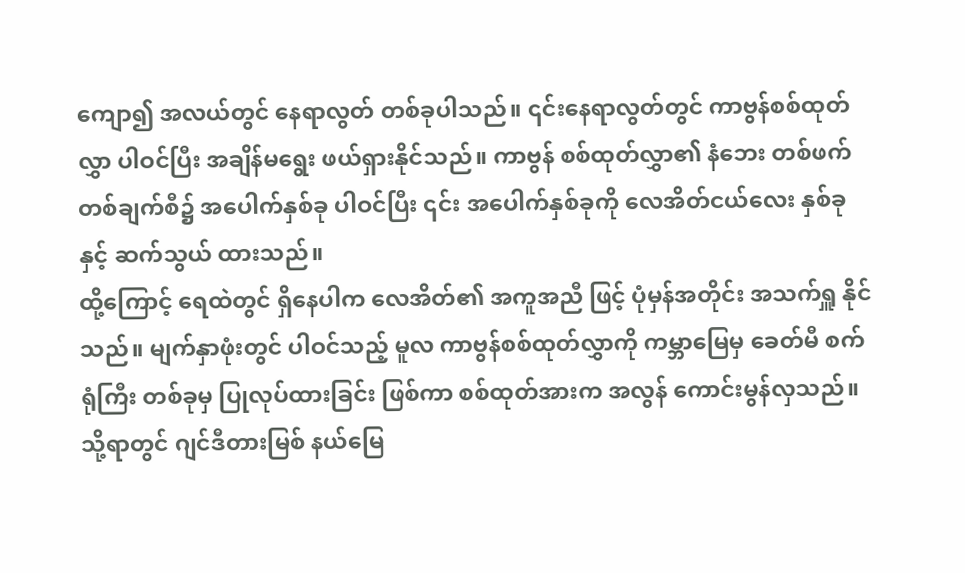ကျော၍ အလယ်တွင် နေရာလွတ် တစ်ခုပါသည်။ ၎င်းနေရာလွတ်တွင် ကာဗွန်စစ်ထုတ်လွှာ ပါဝင်ပြီး အချိန်မရွေး ဖယ်ရှားနိုင်သည်။ ကာဗွန် စစ်ထုတ်လွှာ၏ နံဘေး တစ်ဖက်တစ်ချက်စီ၌ အပေါက်နှစ်ခု ပါဝင်ပြီး ၎င်း အပေါက်နှစ်ခုကို လေအိတ်ငယ်လေး နှစ်ခုနှင့် ဆက်သွယ် ထားသည်။
ထို့ကြောင့် ရေထဲတွင် ရှိနေပါက လေအိတ်၏ အကူအညီ ဖြင့် ပုံမှန်အတိုင်း အသက်ရှူ နိုင်သည်။ မျက်နှာဖုံးတွင် ပါဝင်သည့် မူလ ကာဗွန်စစ်ထုတ်လွှာကို ကမ္ဘာမြေမှ ခေတ်မီ စက်ရုံကြီး တစ်ခုမှ ပြုလုပ်ထားခြင်း ဖြစ်ကာ စစ်ထုတ်အားက အလွန် ကောင်းမွန်လှသည်။
သို့ရာတွင် ဂျင်ဒီတားမြစ် နယ်မြေ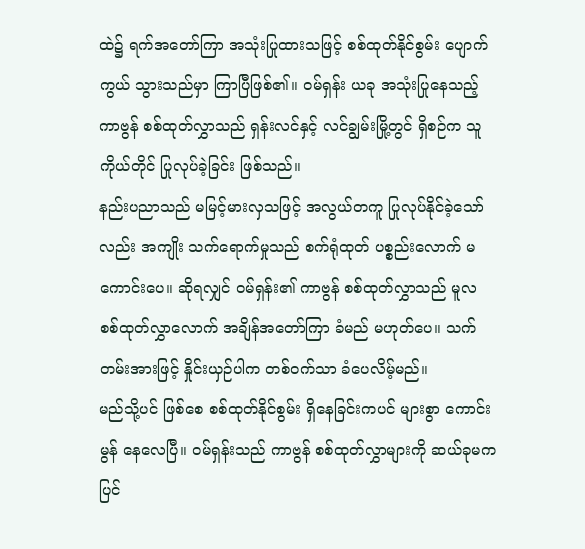ထဲ၌ ရက်အတော်ကြာ အသုံးပြုထားသဖြင့် စစ်ထုတ်နိုင်စွမ်း ပျောက်ကွယ် သွားသည်မှာ ကြာပြီဖြစ်၏။ ဝမ်ရှန်း ယခု အသုံးပြုနေသည့် ကာဗွန် စစ်ထုတ်လွှာသည် ရှန်းလင်နှင့် လင်ချွမ်းမြို့တွင် ရှိစဉ်က သူကိုယ်တိုင် ပြုလုပ်ခဲ့ခြင်း ဖြစ်သည်။
နည်းပညာသည် မမြင့်မားလှသဖြင့် အလွယ်တကူ ပြုလုပ်နိုင်ခဲ့သော်လည်း အကျိုး သက်ရောက်မှုသည် စက်ရုံထုတ် ပစ္စည်းလောက် မကောင်းပေ။ ဆိုရလျှင် ဝမ်ရှန်း၏ ကာဗွန် စစ်ထုတ်လွှာသည် မူလ စစ်ထုတ်လွှာလောက် အချိန်အတော်ကြာ ခံမည် မဟုတ်ပေ။ သက်တမ်းအားဖြင့် နှိုင်းယှဉ်ပါက တစ်ဝက်သာ ခံပေလိမ့်မည်။
မည်သို့ပင် ဖြစ်စေ စစ်ထုတ်နိုင်စွမ်း ရှိနေခြင်းကပင် များစွာ ကောင်းမွန် နေလေပြီ။ ဝမ်ရှန်းသည် ကာဗွန် စစ်ထုတ်လွှာများကို ဆယ်ခုမက ပြင်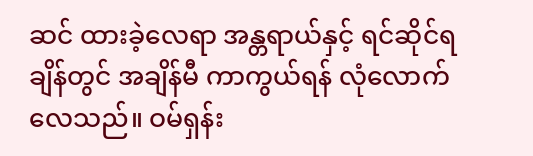ဆင် ထားခဲ့လေရာ အန္တရာယ်နှင့် ရင်ဆိုင်ရချိန်တွင် အချိန်မီ ကာကွယ်ရန် လုံလောက်လေသည်။ ဝမ်ရှန်း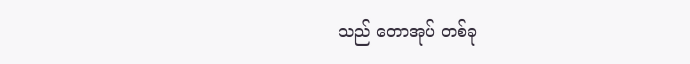သည် တောအုပ် တစ်ခု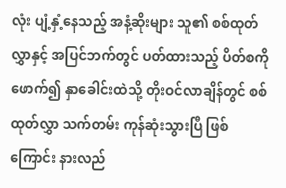လုံး ပျံ့နှံ့နေသည့် အနံ့ဆိုးများ သူ၏ စစ်ထုတ်လွှာနှင့် အပြင်ဘက်တွင် ပတ်ထားသည့် ပိတ်စကို ဖောက်၍ နှာခေါင်းထဲသို့ တိုးဝင်လာချိန်တွင် စစ်ထုတ်လွှာ သက်တမ်း ကုန်ဆုံးသွားပြီ ဖြစ်ကြောင်း နားလည်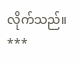လိုက်သည်။
***